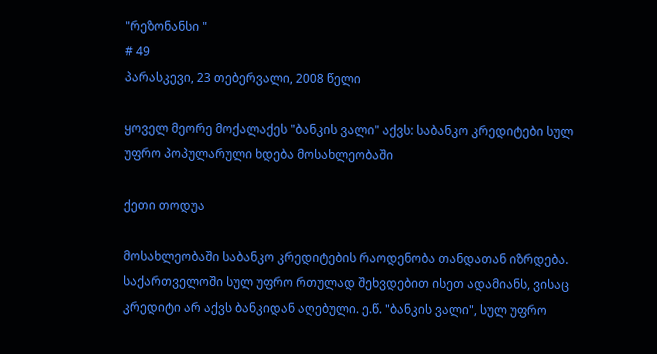"რეზონანსი "
# 49
პარასკევი, 23 თებერვალი, 2008 წელი

ყოველ მეორე მოქალაქეს "ბანკის ვალი" აქვს: საბანკო კრედიტები სულ უფრო პოპულარული ხდება მოსახლეობაში

ქეთი თოდუა

მოსახლეობაში საბანკო კრედიტების რაოდენობა თანდათან იზრდება. საქართველოში სულ უფრო რთულად შეხვდებით ისეთ ადამიანს, ვისაც კრედიტი არ აქვს ბანკიდან აღებული. ე.წ. "ბანკის ვალი", სულ უფრო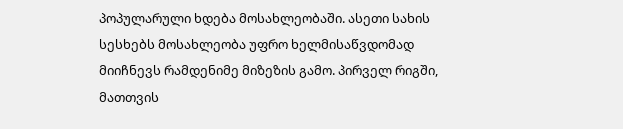პოპულარული ხდება მოსახლეობაში. ასეთი სახის სესხებს მოსახლეობა უფრო ხელმისაწვდომად მიიჩნევს რამდენიმე მიზეზის გამო. პირველ რიგში, მათთვის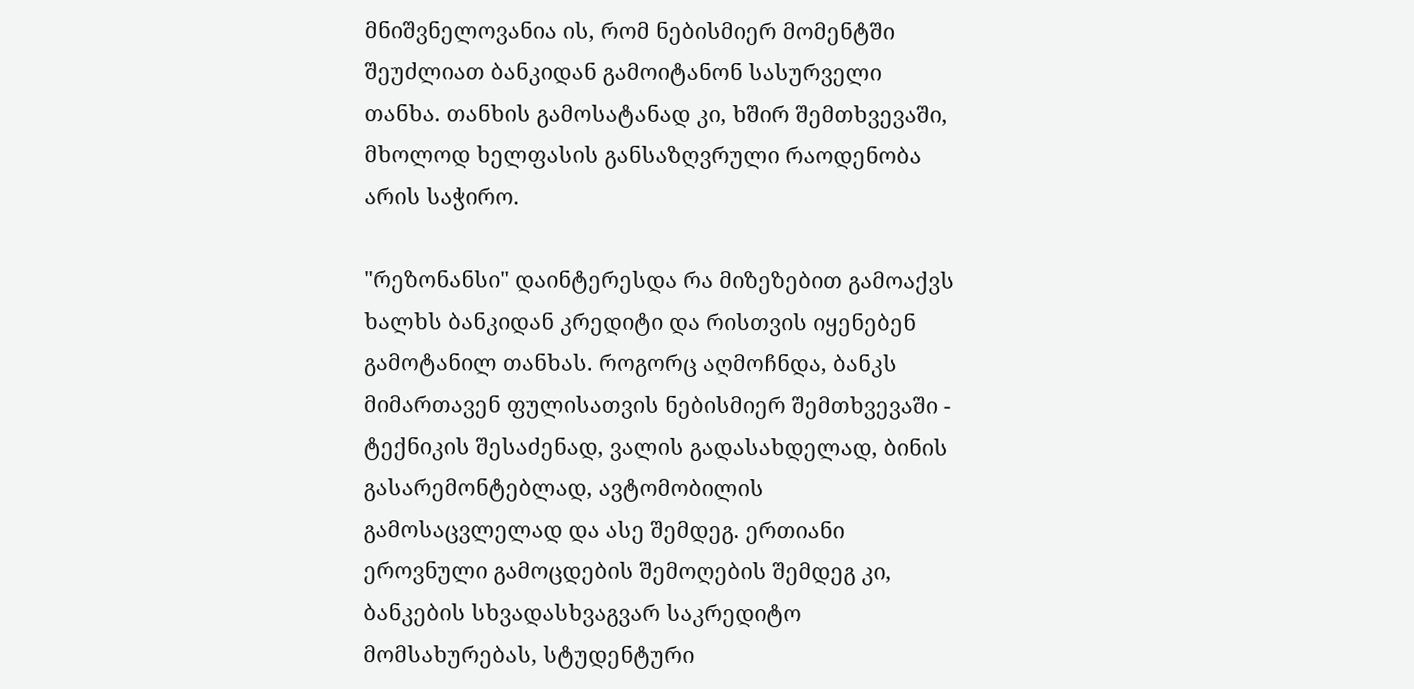მნიშვნელოვანია ის, რომ ნებისმიერ მომენტში შეუძლიათ ბანკიდან გამოიტანონ სასურველი თანხა. თანხის გამოსატანად კი, ხშირ შემთხვევაში, მხოლოდ ხელფასის განსაზღვრული რაოდენობა არის საჭირო.

"რეზონანსი" დაინტერესდა რა მიზეზებით გამოაქვს ხალხს ბანკიდან კრედიტი და რისთვის იყენებენ გამოტანილ თანხას. როგორც აღმოჩნდა, ბანკს მიმართავენ ფულისათვის ნებისმიერ შემთხვევაში - ტექნიკის შესაძენად, ვალის გადასახდელად, ბინის გასარემონტებლად, ავტომობილის გამოსაცვლელად და ასე შემდეგ. ერთიანი ეროვნული გამოცდების შემოღების შემდეგ კი, ბანკების სხვადასხვაგვარ საკრედიტო მომსახურებას, სტუდენტური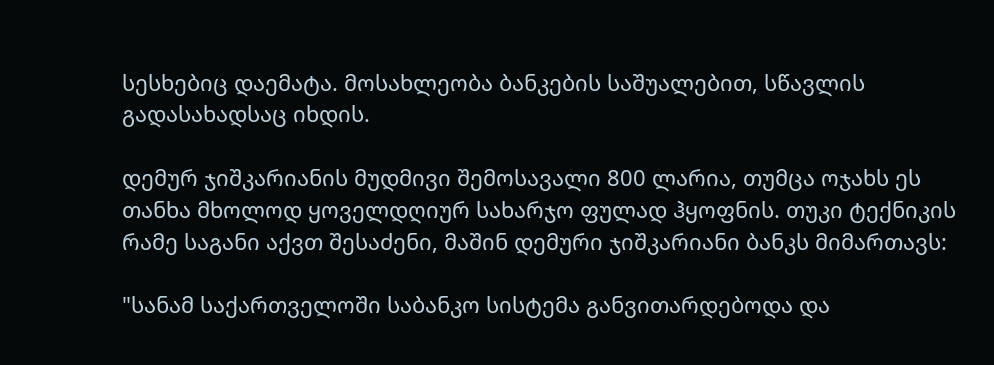სესხებიც დაემატა. მოსახლეობა ბანკების საშუალებით, სწავლის გადასახადსაც იხდის.

დემურ ჯიშკარიანის მუდმივი შემოსავალი 800 ლარია, თუმცა ოჯახს ეს თანხა მხოლოდ ყოველდღიურ სახარჯო ფულად ჰყოფნის. თუკი ტექნიკის რამე საგანი აქვთ შესაძენი, მაშინ დემური ჯიშკარიანი ბანკს მიმართავს:

"სანამ საქართველოში საბანკო სისტემა განვითარდებოდა და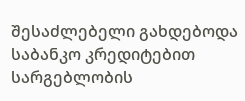შესაძლებელი გახდებოდა საბანკო კრედიტებით სარგებლობის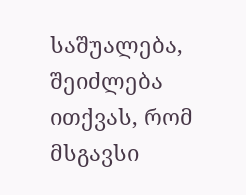საშუალება, შეიძლება ითქვას, რომ მსგავსი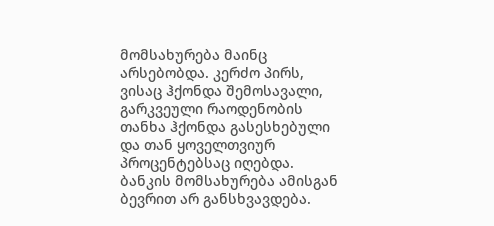მომსახურება მაინც არსებობდა. კერძო პირს, ვისაც ჰქონდა შემოსავალი, გარკვეული რაოდენობის თანხა ჰქონდა გასესხებული და თან ყოველთვიურ პროცენტებსაც იღებდა. ბანკის მომსახურება ამისგან ბევრით არ განსხვავდება.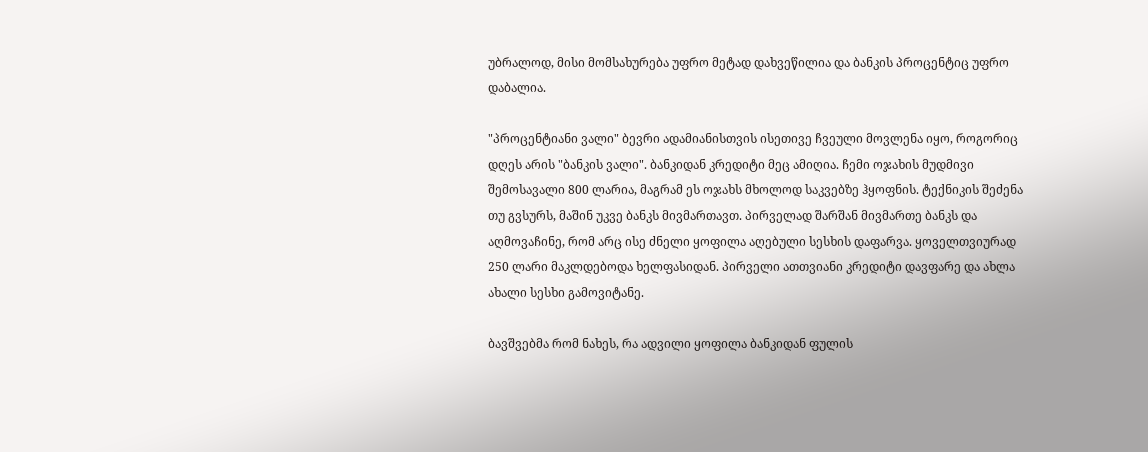უბრალოდ, მისი მომსახურება უფრო მეტად დახვეწილია და ბანკის პროცენტიც უფრო დაბალია.

"პროცენტიანი ვალი" ბევრი ადამიანისთვის ისეთივე ჩვეული მოვლენა იყო, როგორიც დღეს არის "ბანკის ვალი". ბანკიდან კრედიტი მეც ამიღია. ჩემი ოჯახის მუდმივი შემოსავალი 800 ლარია, მაგრამ ეს ოჯახს მხოლოდ საკვებზე ჰყოფნის. ტექნიკის შეძენა თუ გვსურს, მაშინ უკვე ბანკს მივმართავთ. პირველად შარშან მივმართე ბანკს და აღმოვაჩინე, რომ არც ისე ძნელი ყოფილა აღებული სესხის დაფარვა. ყოველთვიურად 250 ლარი მაკლდებოდა ხელფასიდან. პირველი ათთვიანი კრედიტი დავფარე და ახლა ახალი სესხი გამოვიტანე.

ბავშვებმა რომ ნახეს, რა ადვილი ყოფილა ბანკიდან ფულის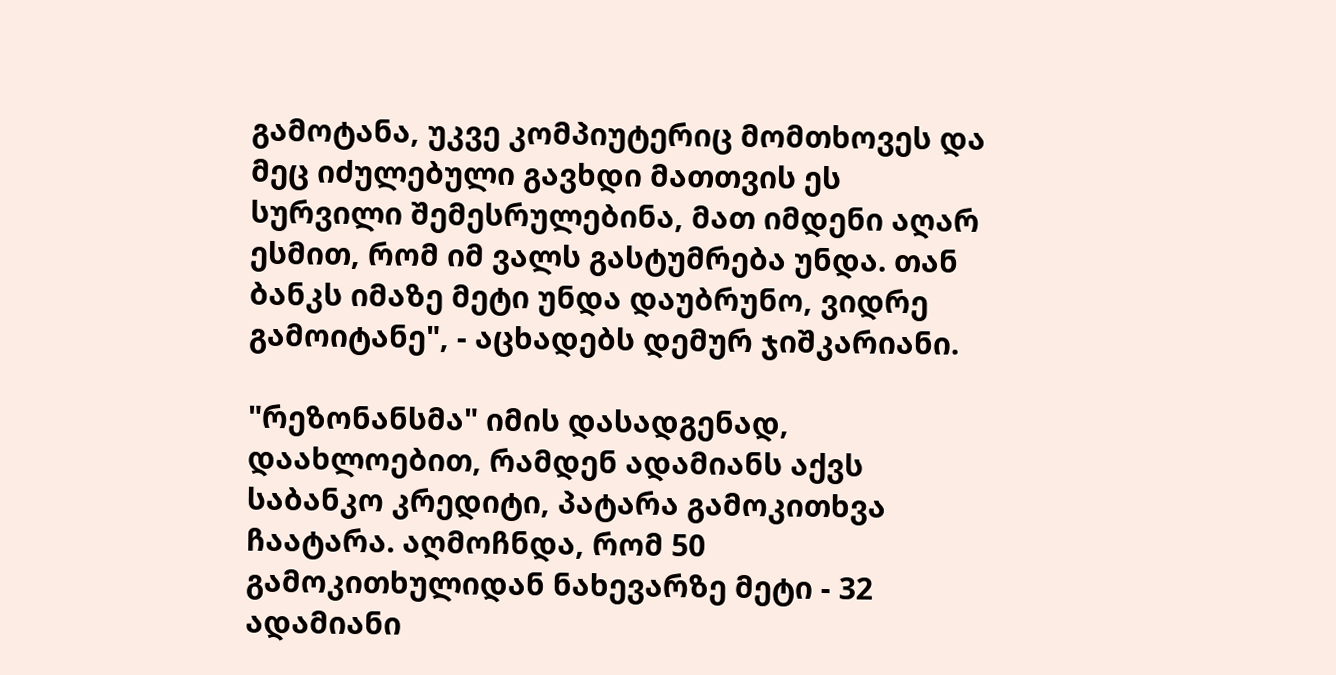გამოტანა, უკვე კომპიუტერიც მომთხოვეს და მეც იძულებული გავხდი მათთვის ეს სურვილი შემესრულებინა, მათ იმდენი აღარ ესმით, რომ იმ ვალს გასტუმრება უნდა. თან ბანკს იმაზე მეტი უნდა დაუბრუნო, ვიდრე გამოიტანე", - აცხადებს დემურ ჯიშკარიანი.

"რეზონანსმა" იმის დასადგენად, დაახლოებით, რამდენ ადამიანს აქვს საბანკო კრედიტი, პატარა გამოკითხვა ჩაატარა. აღმოჩნდა, რომ 50 გამოკითხულიდან ნახევარზე მეტი - 32 ადამიანი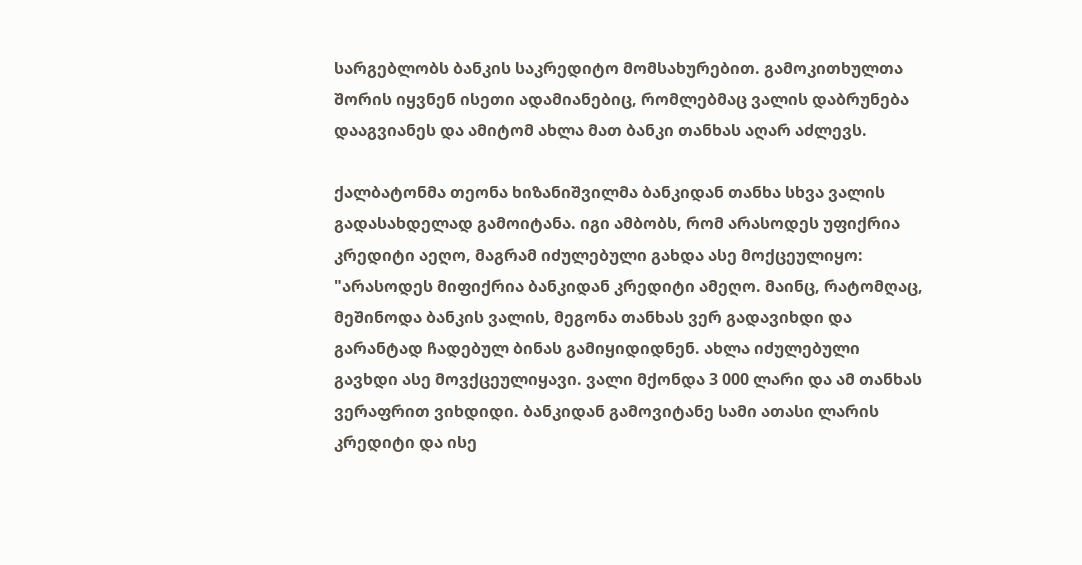სარგებლობს ბანკის საკრედიტო მომსახურებით. გამოკითხულთა შორის იყვნენ ისეთი ადამიანებიც, რომლებმაც ვალის დაბრუნება დააგვიანეს და ამიტომ ახლა მათ ბანკი თანხას აღარ აძლევს.

ქალბატონმა თეონა ხიზანიშვილმა ბანკიდან თანხა სხვა ვალის გადასახდელად გამოიტანა. იგი ამბობს, რომ არასოდეს უფიქრია კრედიტი აეღო, მაგრამ იძულებული გახდა ასე მოქცეულიყო: "არასოდეს მიფიქრია ბანკიდან კრედიტი ამეღო. მაინც, რატომღაც, მეშინოდა ბანკის ვალის, მეგონა თანხას ვერ გადავიხდი და გარანტად ჩადებულ ბინას გამიყიდიდნენ. ახლა იძულებული გავხდი ასე მოვქცეულიყავი. ვალი მქონდა 3 000 ლარი და ამ თანხას ვერაფრით ვიხდიდი. ბანკიდან გამოვიტანე სამი ათასი ლარის კრედიტი და ისე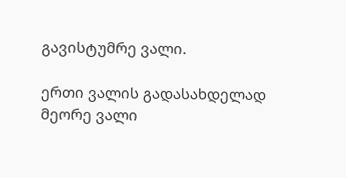გავისტუმრე ვალი.

ერთი ვალის გადასახდელად მეორე ვალი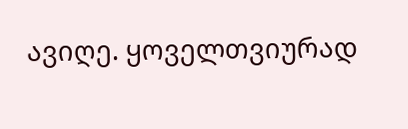ავიღე. ყოველთვიურად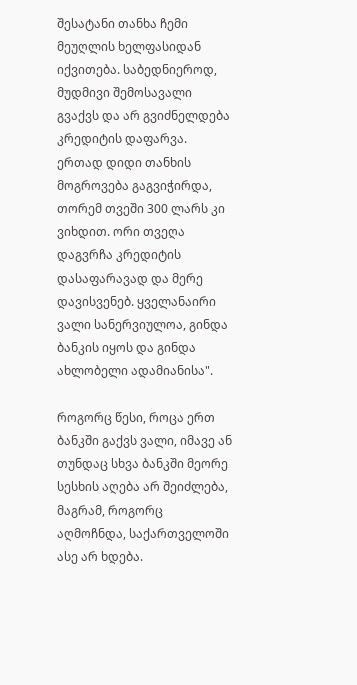შესატანი თანხა ჩემი მეუღლის ხელფასიდან იქვითება. საბედნიეროდ, მუდმივი შემოსავალი გვაქვს და არ გვიძნელდება კრედიტის დაფარვა. ერთად დიდი თანხის მოგროვება გაგვიჭირდა, თორემ თვეში 300 ლარს კი ვიხდით. ორი თვეღა დაგვრჩა კრედიტის დასაფარავად და მერე დავისვენებ. ყველანაირი ვალი სანერვიულოა, გინდა ბანკის იყოს და გინდა ახლობელი ადამიანისა".

როგორც წესი, როცა ერთ ბანკში გაქვს ვალი, იმავე ან თუნდაც სხვა ბანკში მეორე სესხის აღება არ შეიძლება, მაგრამ, როგორც აღმოჩნდა, საქართველოში ასე არ ხდება.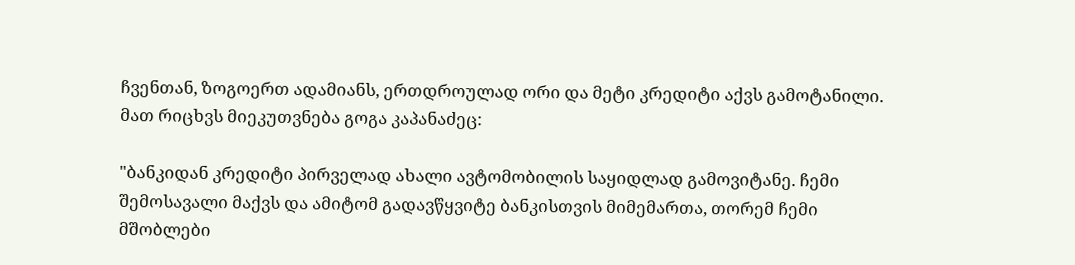ჩვენთან, ზოგოერთ ადამიანს, ერთდროულად ორი და მეტი კრედიტი აქვს გამოტანილი. მათ რიცხვს მიეკუთვნება გოგა კაპანაძეც:

"ბანკიდან კრედიტი პირველად ახალი ავტომობილის საყიდლად გამოვიტანე. ჩემი შემოსავალი მაქვს და ამიტომ გადავწყვიტე ბანკისთვის მიმემართა, თორემ ჩემი მშობლები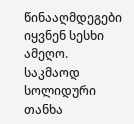წინააღმდეგები იყვნენ სესხი ამეღო. საკმაოდ სოლიდური თანხა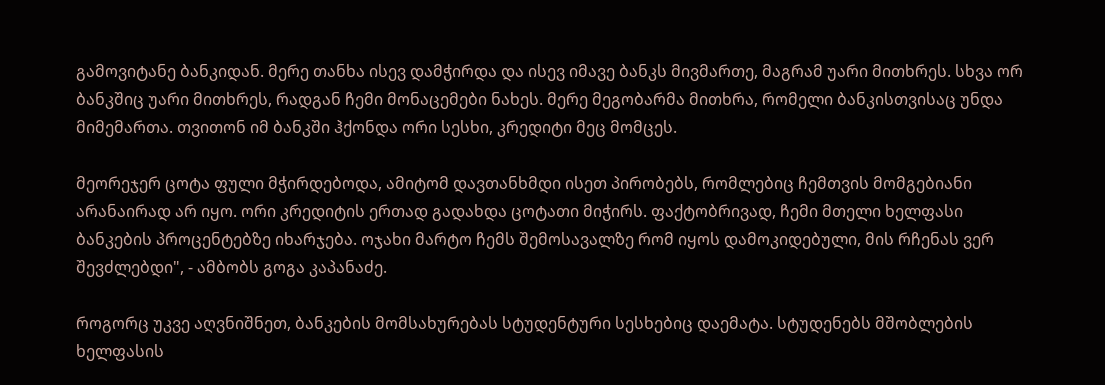გამოვიტანე ბანკიდან. მერე თანხა ისევ დამჭირდა და ისევ იმავე ბანკს მივმართე, მაგრამ უარი მითხრეს. სხვა ორ ბანკშიც უარი მითხრეს, რადგან ჩემი მონაცემები ნახეს. მერე მეგობარმა მითხრა, რომელი ბანკისთვისაც უნდა მიმემართა. თვითონ იმ ბანკში ჰქონდა ორი სესხი, კრედიტი მეც მომცეს.

მეორეჯერ ცოტა ფული მჭირდებოდა, ამიტომ დავთანხმდი ისეთ პირობებს, რომლებიც ჩემთვის მომგებიანი არანაირად არ იყო. ორი კრედიტის ერთად გადახდა ცოტათი მიჭირს. ფაქტობრივად, ჩემი მთელი ხელფასი ბანკების პროცენტებზე იხარჯება. ოჯახი მარტო ჩემს შემოსავალზე რომ იყოს დამოკიდებული, მის რჩენას ვერ შევძლებდი", - ამბობს გოგა კაპანაძე.

როგორც უკვე აღვნიშნეთ, ბანკების მომსახურებას სტუდენტური სესხებიც დაემატა. სტუდენებს მშობლების ხელფასის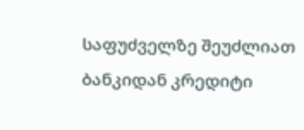საფუძველზე შეუძლიათ ბანკიდან კრედიტი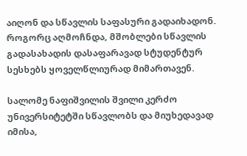აიღონ და სწავლის საფასური გადაიხადონ. როგორც აღმოჩნდა, მშობლები სწავლის გადასახადის დასაფარავად სტუდენტურ სესხებს ყოველწლიურად მიმართავენ.

სალომე ნაფიშვილის შვილი კერძო უნივერსიტეტში სწავლობს და მიუხედავად იმისა,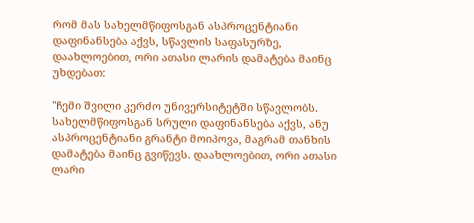რომ მას სახელმწიფოსგან ასპროცენტიანი დაფინანსება აქვს, სწავლის საფასურზე, დაახლოებით, ორი ათასი ლარის დამატება მაინც უხდებათ:

"ჩემი შვილი კერძო უნივერსიტეტში სწავლობს. სახელმწიფოსგან სრული დაფინანსება აქვს, ანუ ასპროცენტიანი გრანტი მოიპოვა, მაგრამ თანხის დამატება მაინც გვიწევს. დაახლოებით, ორი ათასი ლარი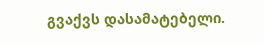გვაქვს დასამატებელი.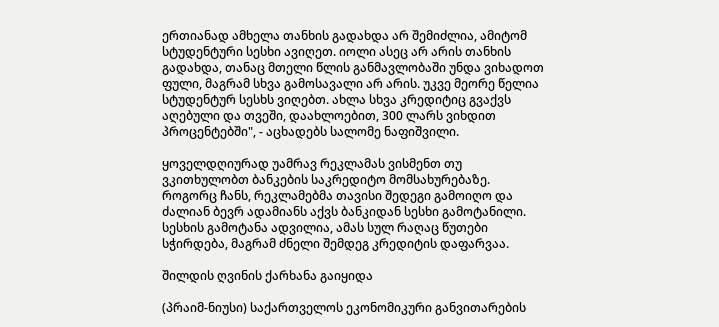ერთიანად ამხელა თანხის გადახდა არ შემიძლია, ამიტომ სტუდენტური სესხი ავიღეთ. იოლი ასეც არ არის თანხის გადახდა, თანაც მთელი წლის განმავლობაში უნდა ვიხადოთ ფული, მაგრამ სხვა გამოსავალი არ არის. უკვე მეორე წელია სტუდენტურ სესხს ვიღებთ. ახლა სხვა კრედიტიც გვაქვს აღებული და თვეში, დაახლოებით, 300 ლარს ვიხდით პროცენტებში", - აცხადებს სალომე ნაფიშვილი.

ყოველდღიურად უამრავ რეკლამას ვისმენთ თუ ვკითხულობთ ბანკების საკრედიტო მომსახურებაზე. როგორც ჩანს, რეკლამებმა თავისი შედეგი გამოიღო და ძალიან ბევრ ადამიანს აქვს ბანკიდან სესხი გამოტანილი. სესხის გამოტანა ადვილია, ამას სულ რაღაც წუთები სჭირდება, მაგრამ ძნელი შემდეგ კრედიტის დაფარვაა.

შილდის ღვინის ქარხანა გაიყიდა

(პრაიმ-ნიუსი) საქართველოს ეკონომიკური განვითარების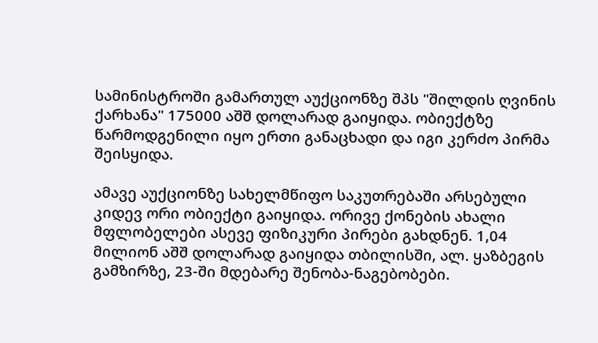სამინისტროში გამართულ აუქციონზე შპს "შილდის ღვინის ქარხანა" 175000 აშშ დოლარად გაიყიდა. ობიექტზე წარმოდგენილი იყო ერთი განაცხადი და იგი კერძო პირმა შეისყიდა.

ამავე აუქციონზე სახელმწიფო საკუთრებაში არსებული კიდევ ორი ობიექტი გაიყიდა. ორივე ქონების ახალი მფლობელები ასევე ფიზიკური პირები გახდნენ. 1,04 მილიონ აშშ დოლარად გაიყიდა თბილისში, ალ. ყაზბეგის გამზირზე, 23-ში მდებარე შენობა-ნაგებობები.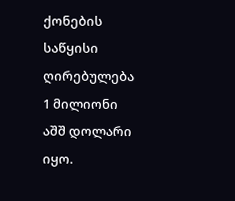ქონების საწყისი ღირებულება 1 მილიონი აშშ დოლარი იყო.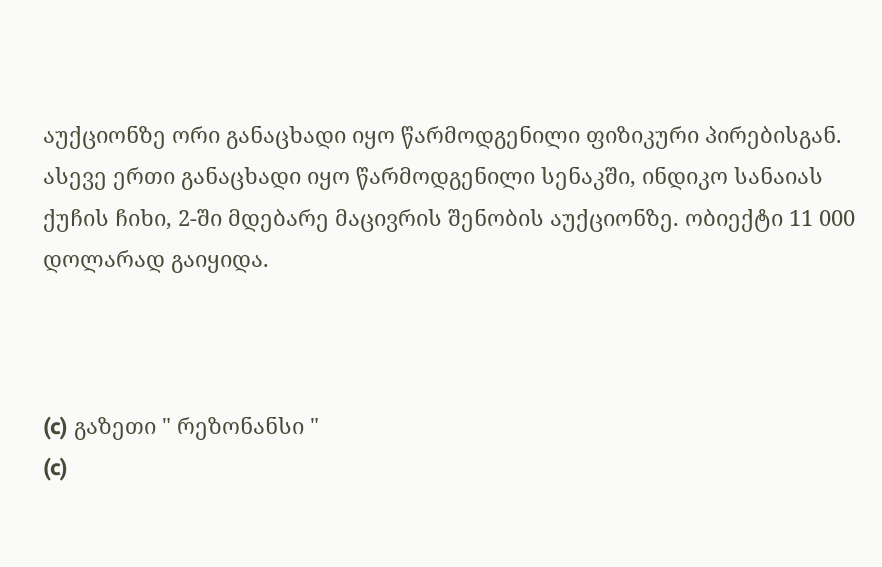აუქციონზე ორი განაცხადი იყო წარმოდგენილი ფიზიკური პირებისგან. ასევე ერთი განაცხადი იყო წარმოდგენილი სენაკში, ინდიკო სანაიას ქუჩის ჩიხი, 2-ში მდებარე მაცივრის შენობის აუქციონზე. ობიექტი 11 000 დოლარად გაიყიდა.



(c) გაზეთი " რეზონანსი "
(c)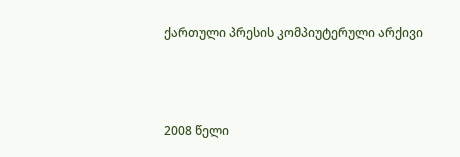ქართული პრესის კომპიუტერული არქივი



2008 წელი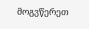მოგვწერეთ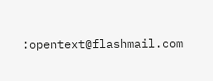:opentext@flashmail.com